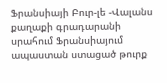Ֆրանսիայի Բուր-լե -Վալանս քաղաքի գրադարանի սրահում Ֆրանսիայում ապաստան ստացած թուրք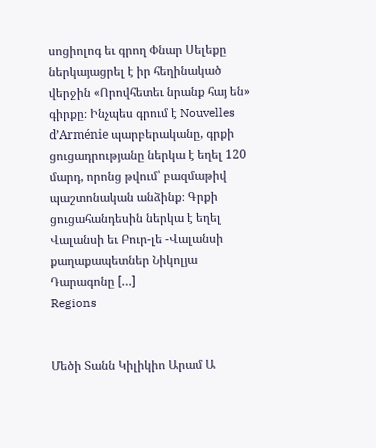սոցիոլոգ եւ գրող Փնար Սելեքը ներկայացրել է իր հեղինակած վերջին «Որովհետեւ նրանք հայ են» գիրքը։ Ինչպես գրում է Nouvelles d’Arménie պարբերականը, գրքի ցուցադրությանը ներկա է եղել 120 մարդ, որոնց թվում՝ բազմաթիվ պաշտոնական անձինք։ Գրքի ցուցահանդեսին ներկա է եղել Վալանսի եւ Բուր-լե -Վալանսի քաղաքապետներ Նիկոլյա Դարագոնը […]
Regions


Մեծի Տանն Կիլիկիո Արամ Ա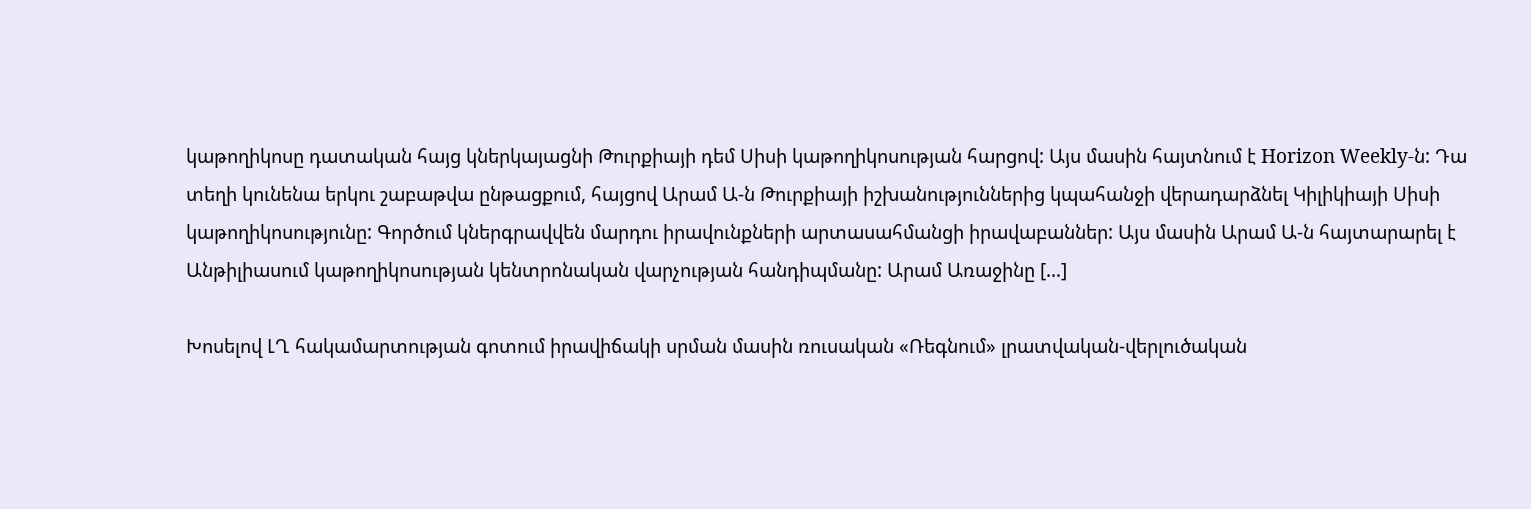կաթողիկոսը դատական հայց կներկայացնի Թուրքիայի դեմ Սիսի կաթողիկոսության հարցով: Այս մասին հայտնում է Horizon Weekly-ն: Դա տեղի կունենա երկու շաբաթվա ընթացքում, հայցով Արամ Ա-ն Թուրքիայի իշխանություններից կպահանջի վերադարձնել Կիլիկիայի Սիսի կաթողիկոսությունը: Գործում կներգրավվեն մարդու իրավունքների արտասահմանցի իրավաբաններ: Այս մասին Արամ Ա-ն հայտարարել է Անթիլիասում կաթողիկոսության կենտրոնական վարչության հանդիպմանը: Արամ Առաջինը […]

Խոսելով ԼՂ հակամարտության գոտում իրավիճակի սրման մասին ռուսական «Ռեգնում» լրատվական-վերլուծական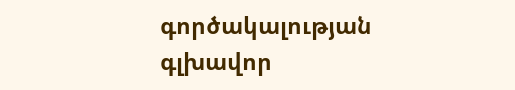գործակալության գլխավոր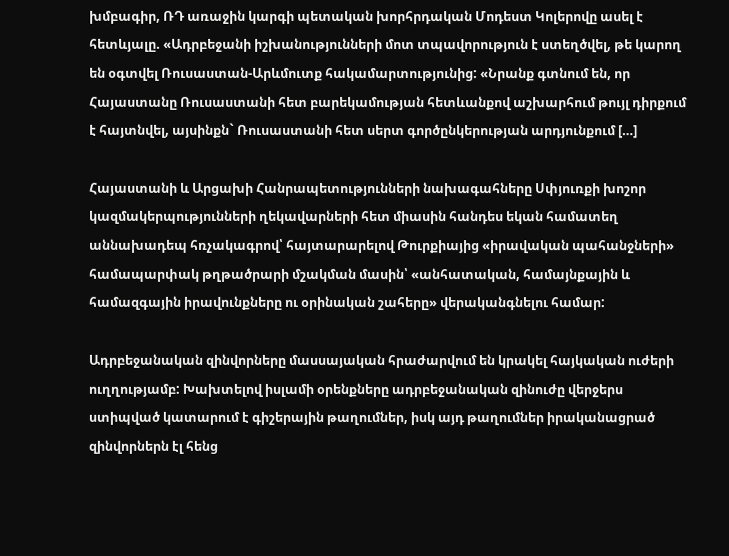խմբագիր, ՌԴ առաջին կարգի պետական խորհրդական Մոդեստ Կոլերովը ասել է հետևյալը. «Ադրբեջանի իշխանությունների մոտ տպավորություն է ստեղծվել, թե կարող են օգտվել Ռուսաստան-Արևմուտք հակամարտությունից: «Նրանք գտնում են, որ Հայաստանը Ռուսաստանի հետ բարեկամության հետևանքով աշխարհում թույլ դիրքում է հայտնվել, այսինքն` Ռուսաստանի հետ սերտ գործընկերության արդյունքում […]

Հայաստանի և Արցախի Հանրապետությունների նախագահները Սփյուռքի խոշոր կազմակերպությունների ղեկավարների հետ միասին հանդես եկան համատեղ աննախադեպ հռչակագրով՝ հայտարարելով Թուրքիայից «իրավական պահանջների» համապարփակ թղթածրարի մշակման մասին՝ «անհատական, համայնքային և համազգային իրավունքները ու օրինական շահերը» վերականգնելու համար:

Ադրբեջանական զինվորները մասսայական հրաժարվում են կրակել հայկական ուժերի ուղղությամբ: Խախտելով իսլամի օրենքները ադրբեջանական զինուժը վերջերս ստիպված կատարում է գիշերային թաղումներ, իսկ այդ թաղումներ իրականացրած զինվորներն էլ հենց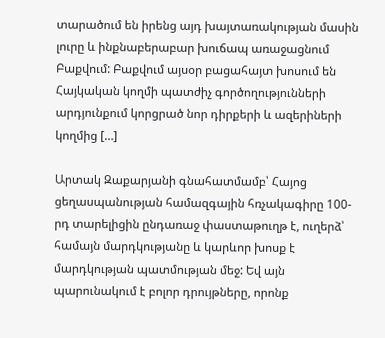տարածում են իրենց այդ խայտառակության մասին լուրը և ինքնաբերաբար խուճապ առաջացնում Բաքվում: Բաքվում այսօր բացահայտ խոսում են Հայկական կողմի պատժիչ գործողությունների արդյունքում կորցրած նոր դիրքերի և ազերիների կողմից […]

Արտակ Զաքարյանի գնահատմամբ՝ Հայոց ցեղասպանության համազգային հռչակագիրը 100-րդ տարելիցին ընդառաջ փաստաթուղթ է, ուղերձ՝ համայն մարդկությանը և կարևոր խոսք է մարդկության պատմության մեջ: Եվ այն պարունակում է բոլոր դրույթները, որոնք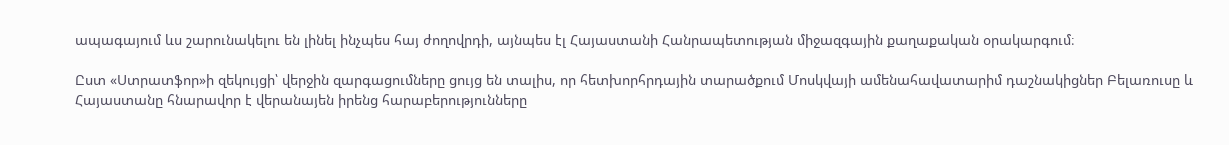ապագայում ևս շարունակելու են լինել ինչպես հայ ժողովրդի, այնպես էլ Հայաստանի Հանրապետության միջազգային քաղաքական օրակարգում։

Ըստ «Ստրատֆոր»ի զեկույցի՝ վերջին զարգացումները ցույց են տալիս, որ հետխորհրդային տարածքում Մոսկվայի ամենահավատարիմ դաշնակիցներ Բելառուսը և Հայաստանը հնարավոր է վերանայեն իրենց հարաբերությունները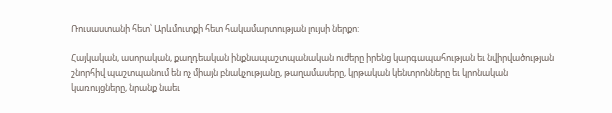Ռուսաստանի հետ՝ Արևմուտքի հետ հակամարտության լույսի ներքո:

Հայկական, ասորական, քաղդեական ինքնապաշտպանական ուժերը իրենց կարգապահության եւ նվիրվածության շնորհիվ պաշտպանում են ոչ միայն բնակչությանը, թաղամասերը, կրթական կենտրոնները եւ կրոնական կառույցները, նրանք նաեւ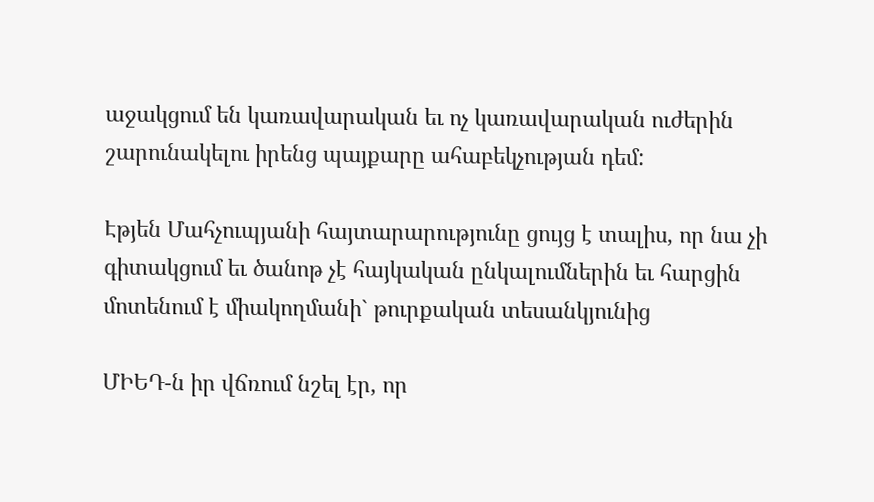աջակցում են կառավարական եւ ոչ կառավարական ուժերին շարունակելու իրենց պայքարը ահաբեկչության դեմ:

Էթյեն Մահչուպյանի հայտարարությունը ցույց է տալիս, որ նա չի գիտակցում եւ ծանոթ չէ հայկական ընկալումներին եւ հարցին մոտենում է միակողմանի` թուրքական տեսանկյունից

ՄԻԵԴ-ն իր վճռում նշել էր, որ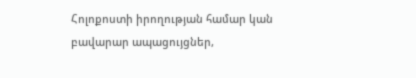Հոլոքոստի իրողության համար կան բավարար ապացույցներ,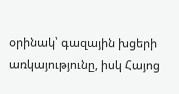օրինակ՝ գազային խցերի առկայությունը, իսկ Հայոց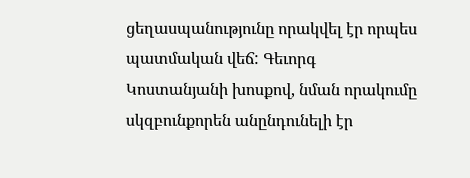ցեղասպանությունը որակվել էր որպես պատմական վեճ: Գեւորգ Կոստանյանի խոսքով, նման որակումը սկզբունքորեն անընդունելի էր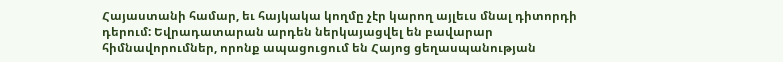Հայաստանի համար, եւ հայկակա կողմը չէր կարող այլեւս մնալ դիտորդի դերում: Եվրադատարան արդեն ներկայացվել են բավարար հիմնավորումներ, որոնք ապացուցում են Հայոց ցեղասպանության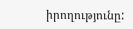իրողությունը: